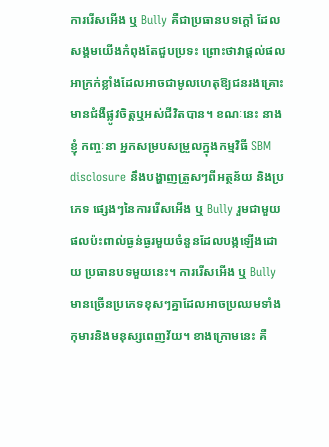ការរើសអើង ឬ Bully គឺជាប្រធានបទក្ដៅ ដែលសង្គមយើងកំពុងតែជួបប្រទះ ព្រោះថាវាផ្ដល់ផល អាក្រក់ខ្លាំងដែលអាចជាមូលហេតុឱ្យជនរងគ្រោះមានជំងឺផ្លូវចិត្តឬអស់ជីវិតបាន។ ខណៈនេះ នាងខ្ញុំ កញ្ចៈនា អ្នកសម្របសម្រួលក្នុងកម្មវិធី SBM disclosure នឹងបង្ហាញត្រួសៗពីអត្ថន័យ និងប្រភេទ ផ្សេងៗនៃការរើសអើង ឬ Bully រួមជាមួយផលប៉ះពាល់ធ្ងន់ធ្ងរមួយចំនួនដែលបង្កឡើងដោយ ប្រធានបទមួយនេះ។ ការរើសអើង ឬ Bully មានច្រើនប្រភេទខុសៗគ្នាដែលអាចប្រឈមទាំងកុមារនិងមនុស្សពេញវ័យ។ ខាងក្រោមនេះ គឺ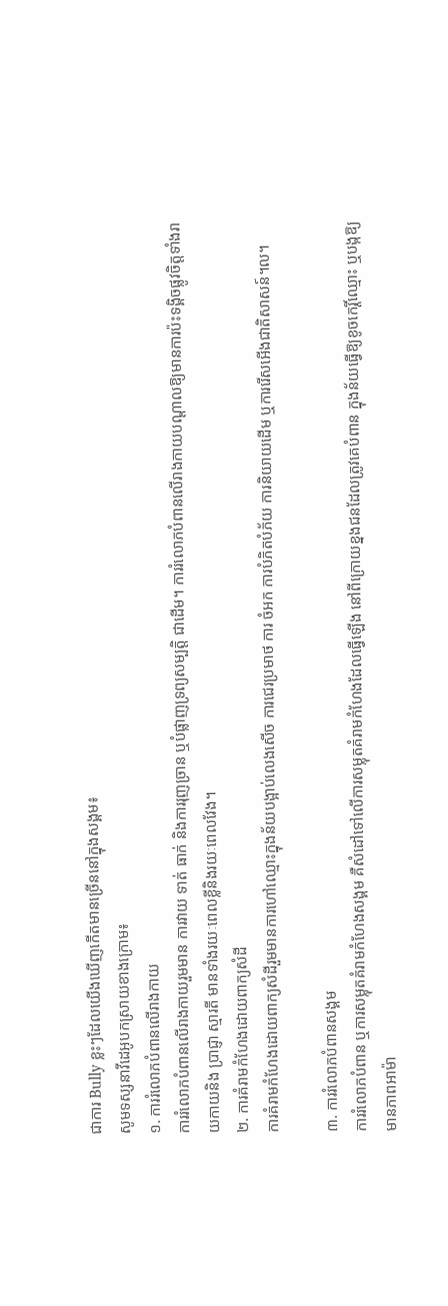ជាការ Bully ខ្លះៗដែលយើងឃើញកើតមានច្រើននៅក្នុងសង្គម៖
សូមទស្សនាវីដេអូបកស្រាយខាងក្រោម៖
១. ការរំលោភបំពានលើរាងកាយ
ការរំលោភបំពានលើរាងកាយរួមមាន ការវាយ ទាត់ ធាក់ និងការរុញច្រាន ឬបំផ្លាញទ្រព្យសម្បត្តិ ជាដើម។ ការរំលោភបំពានលើរាងកាយបណ្តាលឱ្យមានការប៉ះទង្គិចផ្លូវចិត្តទាំងរាយកាយនិង ប្រាជ្ញា ស្មារតី មានទាំងរយៈពេលខ្លីនិងរយៈពេលវែង។
២. ការគំរាមកំហែងដោយពាក្យសំដី
ការគំរាមកំហែងដោយពាក្យសំដីរួមមានការហៅឈ្មោះក្នុងន័យបង្អាប់លេងសើច ការជេរប្រមាថ ការ ចំអក ការបំភិតបំភ័យ ការនិយាយដើម ឬការរើសអើងជាតិសាសន៍។ល។

៣. ការរំលោភបំពានសង្គម
ការរំលោភបំពាន ឬការសម្លុតគំរាមកំហែងសង្គម គឺសំដៅទៅលើការសម្លុតគំរាមកំហែងដែលធ្វើឡើង នៅពីក្រោយខ្នងជនដែលត្រូវគេបំពាន ក្នុងន័យធ្វើឱ្យខូចកេរ្តិ៍ឈ្មោះ ឬបង្កឱ្យមានភាពអាម៉ា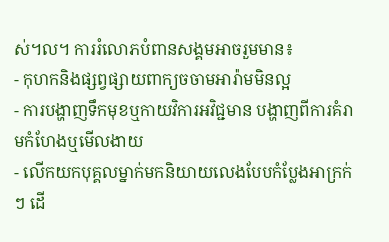ស់។ល។ ការរំលោភបំពានសង្គមអាចរួមមាន៖
- កុហកនិងផ្សព្វផ្សាយពាក្យចចាមអារ៉ាមមិនល្អ
- ការបង្ហាញទឹកមុខឬកាយវិការអវិជ្ជមាន បង្ហាញពីការគំរាមកំហែងឬមើលងាយ
- លើកយកបុគ្គលម្នាក់មកនិយាយលេងបែបកំប្លែងអាក្រក់ៗ ដើ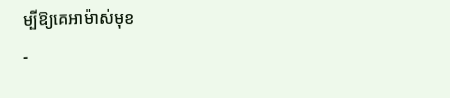ម្បីឱ្យគេអាម៉ាស់មុខ
-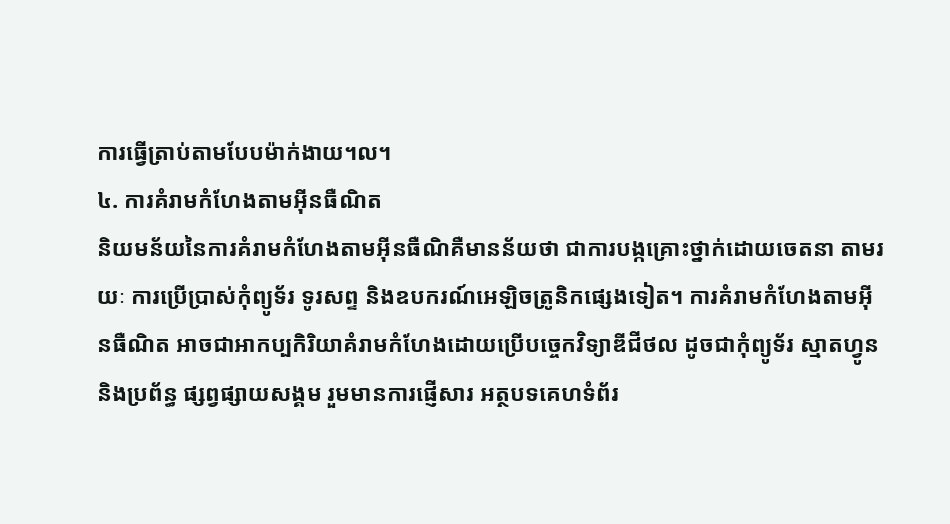ការធ្វើត្រាប់តាមបែបម៉ាក់ងាយ។ល។
៤. ការគំរាមកំហែងតាមអ៊ីនធឺណិត
និយមន័យនៃការគំរាមកំហែងតាមអ៊ីនធឺណិគឺមានន័យថា ជាការបង្កគ្រោះថ្នាក់ដោយចេតនា តាមរយៈ ការប្រើប្រាស់កុំព្យូទ័រ ទូរសព្ទ និងឧបករណ៍អេឡិចត្រូនិកផ្សេងទៀត។ ការគំរាមកំហែងតាមអ៊ីនធឺណិត អាចជាអាកប្បកិរិយាគំរាមកំហែងដោយប្រើបច្ចេកវិទ្យាឌីជីថល ដូចជាកុំព្យូទ័រ ស្មាតហ្វូន និងប្រព័ន្ធ ផ្សព្វផ្សាយសង្គម រួមមានការផ្ញើសារ អត្ថបទគេហទំព័រ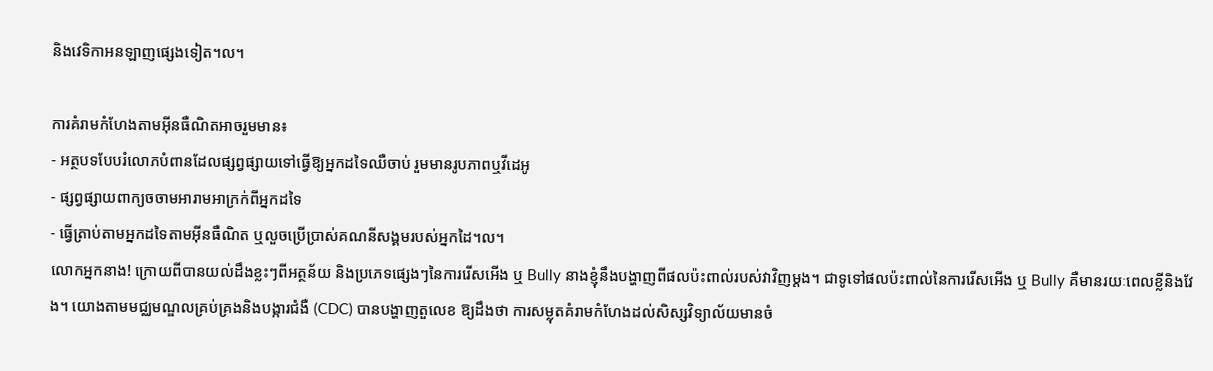និងវេទិកាអនឡាញផ្សេងទៀត។ល។

ការគំរាមកំហែងតាមអ៊ីនធឺណិតអាចរួមមាន៖
- អត្ថបទបែបរំលោភបំពានដែលផ្សព្វផ្សាយទៅធ្វើឱ្យអ្នកដទៃឈឺចាប់ រួមមានរូបភាពឬវីដេអូ
- ផ្សព្វផ្សាយពាក្យចចាមអារាមអាក្រក់ពីអ្នកដទៃ
- ធ្វើត្រាប់តាមអ្នកដទៃតាមអ៊ីនធឺណិត ឬលួចប្រើប្រាស់គណនីសង្គមរបស់អ្នកដៃ។ល។
លោកអ្នកនាង! ក្រោយពីបានយល់ដឹងខ្លះៗពីអត្ថន័យ និងប្រភេទផ្សេងៗនៃការរើសអើង ឬ Bully នាងខ្ញុំនឹងបង្ហាញពីផលប៉ះពាល់របស់វាវិញម្ដង។ ជាទូទៅផលប៉ះពាល់នៃការរើសអើង ឬ Bully គឺមានរយៈពេលខ្លីនិងវែង។ យោងតាមមជ្ឈមណ្ឌលគ្រប់គ្រងនិងបង្ការជំងឺ (CDC) បានបង្ហាញតួលេខ ឱ្យដឹងថា ការសម្លុតគំរាមកំហែងដល់សិស្សវិទ្យាល័យមានចំ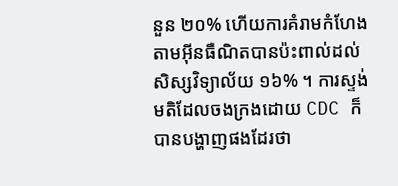នួន ២០% ហើយការគំរាមកំហែង តាមអ៊ីនធឺណិតបានប៉ះពាល់ដល់សិស្សវិទ្យាល័យ ១៦% ។ ការស្ទង់មតិដែលចងក្រងដោយ CDC ក៏បានបង្ហាញផងដែរថា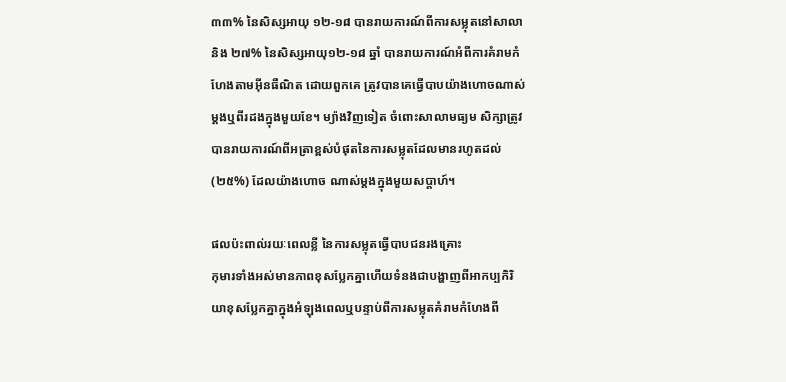៣៣% នៃសិស្សអាយុ ១២-១៨ បានរាយការណ៍ពីការសម្លុតនៅសាលានិង ២៧% នៃសិស្សអាយុ១២-១៨ ឆ្នាំ បានរាយការណ៍អំពីការគំរាមកំហែងតាមអ៊ីនធឺណិត ដោយពួកគេ ត្រូវបានគេធ្វើបាបយ៉ាងហោចណាស់ម្ដងឬពីរដងក្នុងមួយខែ។ ម្យ៉ាងវិញទៀត ចំពោះសាលាមធ្យម សិក្សាត្រូវបានរាយការណ៍ពីអត្រាខ្ពស់បំផុតនៃការសម្លុតដែលមានរហូតដល់ (២៥%) ដែលយ៉ាងហោច ណាស់ម្ដងក្នុងមួយសប្តាហ៍។

ផលប៉ះពាល់រយៈពេលខ្លី នៃការសម្លុតធ្វើបាបជនរងគ្រោះ
កុមារទាំងអស់មានភាពខុសប្លែកគ្នាហើយទំនងជាបង្ហាញពីអាកប្បកិរិយាខុសប្លែកគ្នាក្នុងអំឡុងពេលឬបន្ទាប់ពីការសម្លុតគំរាមកំហែងពី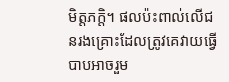មិត្តភក្ដិ។ ផលប៉ះពាល់លើជនរងគ្រោះដែលត្រូវគេវាយធ្វើបាបអាចរួម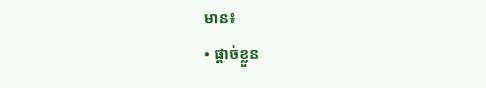មាន៖
• ផ្ដាច់ខ្លួន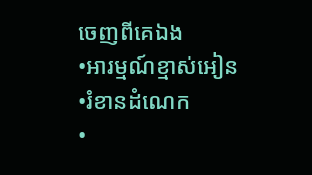ចេញពីគេឯង
•អារម្មណ៍ខ្មាស់អៀន
•រំខានដំណេក
•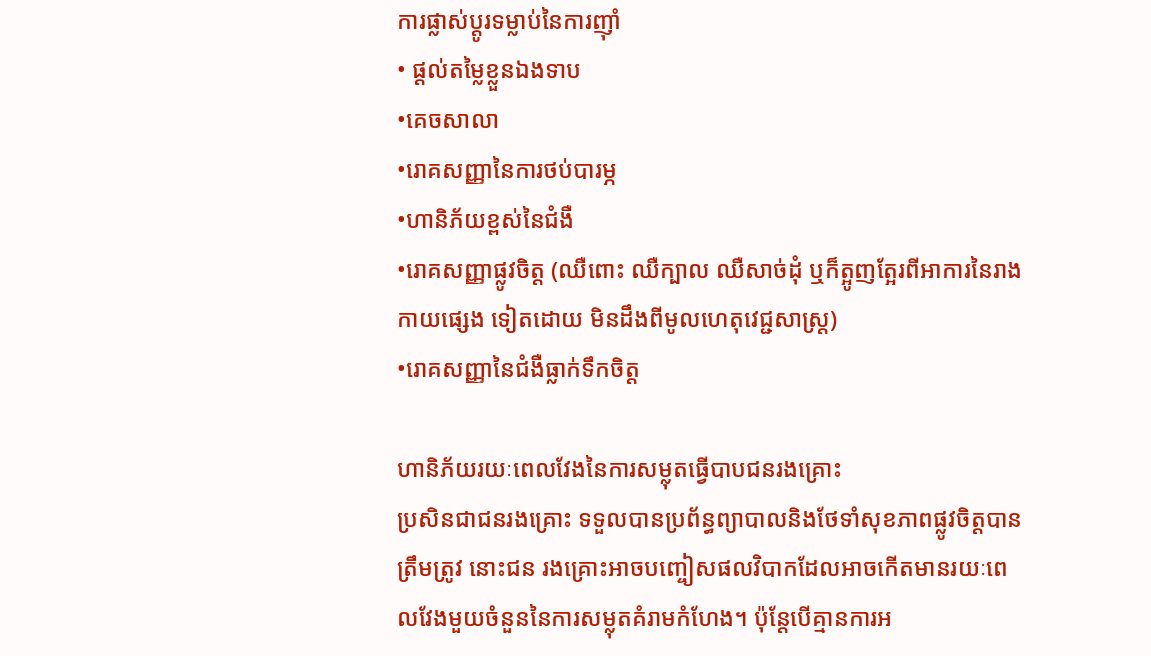ការផ្លាស់ប្ដូរទម្លាប់នៃការញ៉ាំ
• ផ្ដល់តម្លៃខ្លួនឯងទាប
•គេចសាលា
•រោគសញ្ញានៃការថប់បារម្ភ
•ហានិភ័យខ្ពស់នៃជំងឺ
•រោគសញ្ញាផ្លូវចិត្ត (ឈឺពោះ ឈឺក្បាល ឈឺសាច់ដុំ ឬក៏ត្អូញត្អែរពីអាការនៃរាងកាយផ្សេង ទៀតដោយ មិនដឹងពីមូលហេតុវេជ្ជសាស្ត្រ)
•រោគសញ្ញានៃជំងឺធ្លាក់ទឹកចិត្ត

ហានិភ័យរយៈពេលវែងនៃការសម្លុតធ្វើបាបជនរងគ្រោះ
ប្រសិនជាជនរងគ្រោះ ទទួលបានប្រព័ន្ធព្យាបាលនិងថែទាំសុខភាពផ្លូវចិត្តបានត្រឹមត្រូវ នោះជន រងគ្រោះអាចបញ្ចៀសផលវិបាកដែលអាចកើតមានរយៈពេលវែងមួយចំនួននៃការសម្លុតគំរាមកំហែង។ ប៉ុន្តែបើគ្មានការអ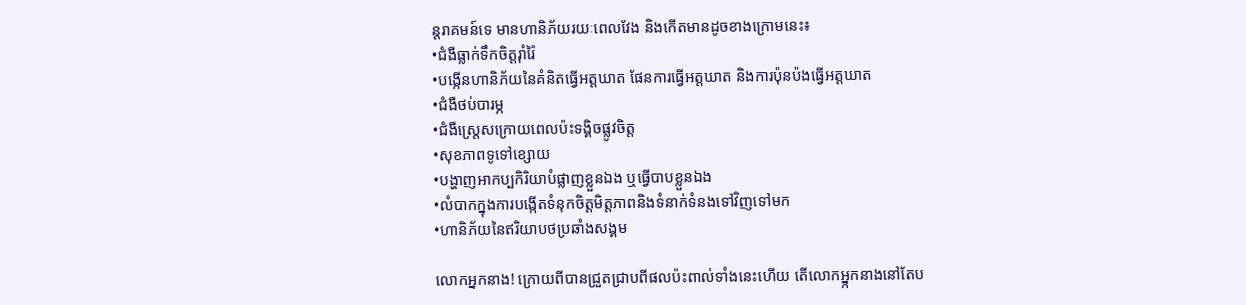ន្តរាគមន៍ទេ មានហានិភ័យរយៈពេលវែង និងកើតមានដូចខាងក្រោមនេះ៖
•ជំងឺធ្លាក់ទឹកចិត្តរ៉ាំរ៉ៃ
•បង្កើនហានិភ័យនៃគំនិតធ្វើអត្តឃាត ផែនការធ្វើអត្តឃាត និងការប៉ុនប៉ងធ្វើអត្តឃាត
•ជំងឺថប់បារម្ភ
•ជំងឺស្ត្រេសក្រោយពេលប៉ះទង្គិចផ្លូវចិត្ត
•សុខភាពទូទៅខ្សោយ
•បង្ហាញអាកប្បកិរិយាបំផ្លាញខ្លួនឯង ឬធ្វើបាបខ្លួនឯង
•លំបាកក្នុងការបង្កើតទំនុកចិត្តមិត្តភាពនិងទំនាក់ទំនងទៅវិញទៅមក
•ហានិភ័យនៃឥរិយាបថប្រឆាំងសង្គម

លោកអ្នកនាង! ក្រោយពីបានជ្រួតជ្រាបពីផលប៉ះពាល់ទាំងនេះហើយ តើលោកអ្ន្កកនាងនៅតែប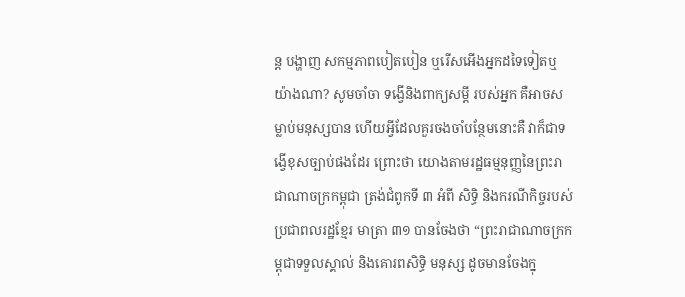ន្ដ បង្ហាញ សកម្មភាពបៀតបៀន ឬរើសអើងអ្នកដទៃទៀតឬយ៉ាងណា? សូមចាំចា ទង្វើនិងពាក្យសម្ដី របស់អ្នក គឺអាចសម្លាប់មនុស្សបាន ហើយអ្វីដែលគួរចងចាំបន្ថែមនោះគឺ វាក៏ជាទង្វើខុសច្បាប់ផងដែរ ព្រោះថា យោងតាមរដ្ឋធម្មនុញ្ញនៃព្រះរាជាណាចក្រកម្ពុជា ត្រង់ជំពូកទី ៣ អំពី សិទ្ធិ និងករណីកិច្ចរបស់ ប្រជាពលរដ្ឋខ្មែរ មាត្រា ៣១ បានចែងថា “ព្រះរាជាណាចក្រកម្ពុជាទទួលស្គាល់ និងគោរពសិទ្ធិ មនុស្ស ដូចមានចែងក្នុ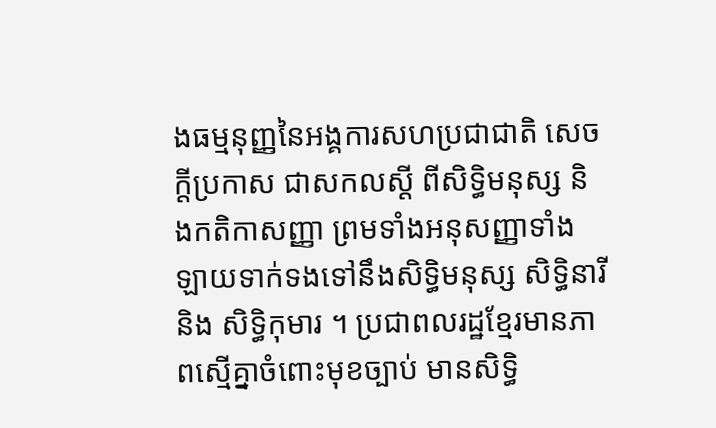ងធម្មនុញ្ញនៃអង្គការសហប្រជាជាតិ សេចក្តីប្រកាស ជាសកលស្ដី ពីសិទ្ធិមនុស្ស និងកតិកាសញ្ញា ព្រមទាំងអនុសញ្ញាទាំង ឡាយទាក់ទងទៅនឹងសិទ្ធិមនុស្ស សិទ្ធិនារី និង សិទ្ធិកុមារ ។ ប្រជាពលរដ្ឋខ្មែរមានភាពស្មើគ្នាចំពោះមុខច្បាប់ មានសិទ្ធិ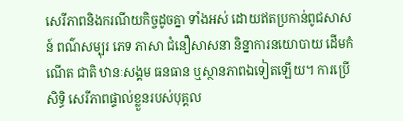សេរីភាពនិងករណីយកិច្ចដូចគ្នា ទាំងអស់ ដោយឥតប្រកាន់ពូជសាសន៍ ពណ៌សម្បុរ ភេទ ភាសា ជំនឿសាសនា និន្នាការនយោបាយ ដើមកំណើត ជាតិ ឋានៈសង្គម ធនធាន ឬស្ថានភាពឯទៀតឡើយ។ ការប្រើសិទ្ធិ សេរីភាពផ្ទាល់ខ្លួនរបស់បុគ្គល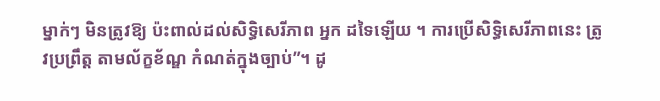ម្នាក់ៗ មិនត្រូវឱ្យ ប៉ះពាល់ដល់សិទ្ធិសេរីភាព អ្នក ដទៃឡើយ ។ ការប្រើសិទ្ធិសេរីភាពនេះ ត្រូវប្រព្រឹត្ត តាមល័ក្ខខ័ណ្ឌ កំណត់ក្នុងច្បាប់”។ ដូ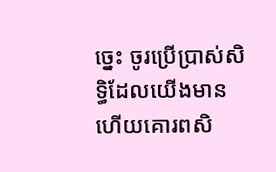ច្នេះ ចូរប្រើប្រាស់សិទ្ធិដែលយើងមានហើយគោរពសិ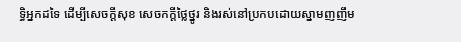ទ្ធិអ្នកដទៃ ដើម្បីសេចក្ដីសុខ សេចកក្ដីថ្លៃថ្នូរ និងរស់នៅប្រកបដោយស្នាមញញឹម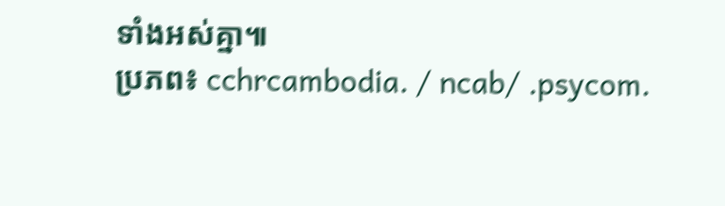ទាំងអស់គ្នា៕
ប្រភព៖ cchrcambodia. / ncab/ .psycom.